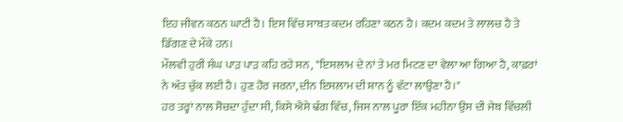ਇਹ ਜੀਵਨ ਕਠਨ ਘਾਟੀ ਹੈ। ਇਸ ਵਿੱਚ ਸਾਬਤ ਕਦਮ ਰਹਿਣਾ ਕਠਨ ਹੈ। ਕਦਮ ਕਦਮ ਤੇ ਲਾਲਚ ਹੈ ਤੇ ਡਿੱਗਣ ਦੇ ਮੌਕੇ ਹਨ।
ਮੌਲਵੀ ਹੁਰੀਂ ਸੰਘ ਪਾੜ ਪਾੜ ਕਹਿ ਰਹੇ ਸਨ, "ਇਸਲਾਮ ਦੇ ਨਾਂ ਤੇ ਮਰ ਮਿਟਣ ਦਾ ਵੇਲਾ ਆ ਗਿਆ ਹੈ, ਕਾਫ਼ਰਾਂ ਨੇ ਅੱਤ ਚੁੱਕ ਲਈ ਹੈ। ਹੁਣ ਹੋਰ ਜਰਨਾ, ਦੀਨ ਇਸਲਾਮ ਦੀ ਸ਼ਾਨ ਨੂੰ ਵੱਟਾ ਲਾਉਣਾ ਹੈ।"
ਹਰ ਤਰ੍ਹਾਂ ਨਾਲ ਸੋਚਦਾ ਹੁੰਦਾ ਸੀ, ਕਿਸੇ ਐਸੇ ਢੰਗ ਵਿੱਚ, ਜਿਸ ਨਾਲ ਪੂਰਾ ਇੱਕ ਮਹੀਨਾ ਉਸ ਦੀ ਜੇਬ ਵਿੱਚਲੀ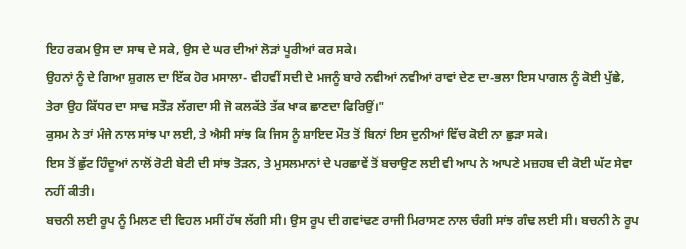ਇਹ ਰਕਮ ਉਸ ਦਾ ਸਾਥ ਦੇ ਸਕੇ, ਉਸ ਦੇ ਘਰ ਦੀਆਂ ਲੋੜਾਂ ਪੂਰੀਆਂ ਕਰ ਸਕੇ।
ਉਹਨਾਂ ਨੂੰ ਦੇ ਗਿਆ ਸ਼ੁਗਲ ਦਾ ਇੱਕ ਹੋਰ ਮਸਾਲਾ- ਵੀਹਵੀਂ ਸਦੀ ਦੇ ਮਜਨੂੰ ਬਾਰੇ ਨਵੀਆਂ ਨਵੀਆਂ ਰਾਵਾਂ ਦੇਣ ਦਾ-ਭਲਾ ਇਸ ਪਾਗਲ ਨੂੰ ਕੋਈ ਪੁੱਛੇ, ਤੇਰਾ ਉਹ ਕਿੱਧਰ ਦਾ ਸਾਢ ਸਤੌੜ ਲੱਗਦਾ ਸੀ ਜੋ ਕਲਕੱਤੇ ਤੱਕ ਖਾਕ ਛਾਣਦਾ ਫਿਰਿਉਂ।"
ਕੁਸਮ ਨੇ ਤਾਂ ਮੰਜੇ ਨਾਲ ਸਾਂਝ ਪਾ ਲਈ, ਤੇ ਐਸੀ ਸਾਂਝ ਕਿ ਜਿਸ ਨੂੰ ਸ਼ਾਇਦ ਮੌਤ ਤੋਂ ਬਿਨਾਂ ਇਸ ਦੁਨੀਆਂ ਵਿੱਚ ਕੋਈ ਨਾ ਛੁੜਾ ਸਕੇ।
ਇਸ ਤੋਂ ਛੁੱਟ ਹਿੰਦੂਆਂ ਨਾਲੋਂ ਰੋਟੀ ਬੇਟੀ ਦੀ ਸਾਂਝ ਤੋੜਨ, ਤੇ ਮੁਸਲਮਾਨਾਂ ਦੇ ਪਰਛਾਵੇਂ ਤੋਂ ਬਚਾਉਣ ਲਈ ਵੀ ਆਪ ਨੇ ਆਪਣੇ ਮਜ਼ਹਬ ਦੀ ਕੋਈ ਘੱਟ ਸੇਵਾ ਨਹੀਂ ਕੀਤੀ।
ਬਚਨੀ ਲਈ ਰੂਪ ਨੂੰ ਮਿਲਣ ਦੀ ਵਿਹਲ ਮਸੀਂ ਹੱਥ ਲੱਗੀ ਸੀ। ਉਸ ਰੂਪ ਦੀ ਗਵਾਂਢਣ ਰਾਜੀ ਮਿਰਾਸਣ ਨਾਲ ਚੰਗੀ ਸਾਂਝ ਗੰਢ ਲਈ ਸੀ। ਬਚਨੀ ਨੇ ਰੂਪ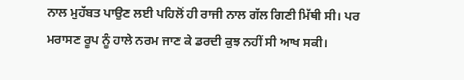ਨਾਲ ਮੁਹੱਬਤ ਪਾਉਣ ਲਈ ਪਹਿਲੋਂ ਹੀ ਰਾਜੀ ਨਾਲ ਗੱਲ ਗਿਣੀ ਮਿੱਥੀ ਸੀ। ਪਰ ਮਰਾਸਣ ਰੂਪ ਨੂੰ ਹਾਲੇ ਨਰਮ ਜਾਣ ਕੇ ਡਰਦੀ ਕੁਝ ਨਹੀਂ ਸੀ ਆਖ ਸਕੀ।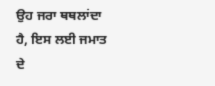ਉਹ ਜਰਾ ਥਥਲਾਂਦਾ ਹੈ, ਇਸ ਲਈ ਜਮਾਤ ਦੇ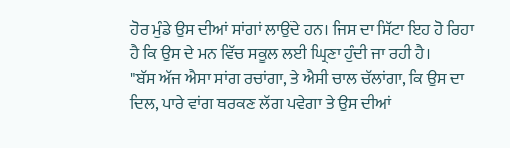ਹੋਰ ਮੁੰਡੇ ਉਸ ਦੀਆਂ ਸਾਂਗਾਂ ਲਾਉਂਦੇ ਹਨ। ਜਿਸ ਦਾ ਸਿੱਟਾ ਇਹ ਹੋ ਰਿਹਾ ਹੈ ਕਿ ਉਸ ਦੇ ਮਨ ਵਿੱਚ ਸਕੂਲ ਲਈ ਘ੍ਰਿਣਾ ਹੁੰਦੀ ਜਾ ਰਹੀ ਹੈ।
"ਬੱਸ ਅੱਜ ਐਸਾ ਸਾਂਗ ਰਚਾਂਗਾ, ਤੇ ਐਸੀ ਚਾਲ ਚੱਲਾਂਗਾ, ਕਿ ਉਸ ਦਾ ਦਿਲ, ਪਾਰੇ ਵਾਂਗ ਥਰਕਣ ਲੱਗ ਪਵੇਗਾ ਤੇ ਉਸ ਦੀਆਂ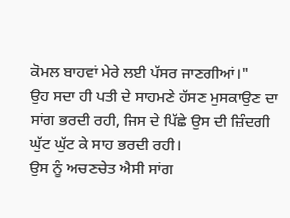ਕੋਮਲ ਬਾਹਵਾਂ ਮੇਰੇ ਲਈ ਪੱਸਰ ਜਾਣਗੀਆਂ।"
ਉਹ ਸਦਾ ਹੀ ਪਤੀ ਦੇ ਸਾਹਮਣੇ ਹੱਸਣ ਮੁਸਕਾਉਣ ਦਾ ਸਾਂਗ ਭਰਦੀ ਰਹੀ, ਜਿਸ ਦੇ ਪਿੱਛੇ ਉਸ ਦੀ ਜ਼ਿੰਦਗੀ ਘੁੱਟ ਘੁੱਟ ਕੇ ਸਾਹ ਭਰਦੀ ਰਹੀ।
ਉਸ ਨੂੰ ਅਚਣਚੇਤ ਐਸੀ ਸਾਂਗ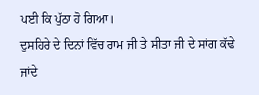ਪਈ ਕਿ ਪੁੱਠਾ ਹੋ ਗਿਆ।
ਦੁਸਹਿਰੇ ਦੇ ਦਿਨਾਂ ਵਿੱਚ ਰਾਮ ਜੀ ਤੇ ਸੀਤਾ ਜੀ ਦੇ ਸਾਂਗ ਕੱਢੇ ਜਾਂਦੇ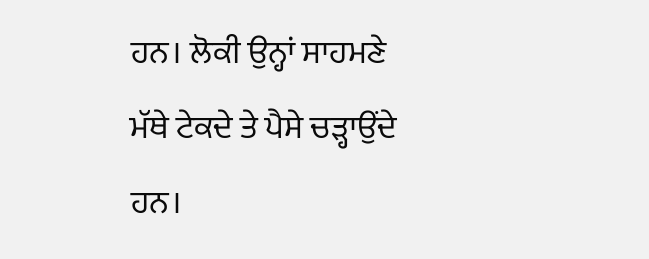ਹਨ। ਲੋਕੀ ਉਨ੍ਹਾਂ ਸਾਹਮਣੇ ਮੱਥੇ ਟੇਕਦੇ ਤੇ ਪੈਸੇ ਚੜ੍ਹਾਉਂਦੇ ਹਨ।